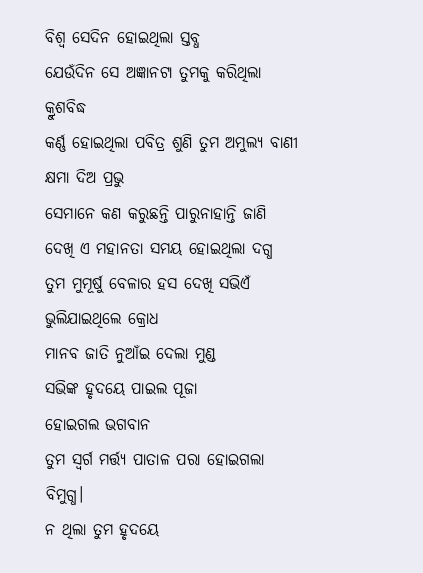ବିଶ୍ୱ ସେଦିନ ହୋଇଥିଲା ସ୍ତବ୍ଧ
ଯେଉଁଦିନ ସେ ଅଜ୍ଞାନଟା ତୁମକୁ କରିଥିଲା କ୍ରୁଶବିଦ୍ଧ
କର୍ଣ୍ଣ ହୋଇଥିଲା ପବିତ୍ର ଶୁଣି ତୁମ ଅମୁଲ୍ୟ ବାଣୀ
କ୍ଷମା ଦିଅ ପ୍ରଭୁ
ସେମାନେ କଣ କରୁଛନ୍ତି ପାରୁନାହାନ୍ତି ଜାଣି
ଦେଖି ଏ ମହାନତା ସମୟ ହୋଇଥିଲା ଦଗ୍ଧ
ତୁମ ମୁମୂର୍ଷୁ ବେଳାର ହସ ଦେଖି ସଭିଏଁ ଭୁଲିଯାଇଥିଲେ କ୍ରୋଧ
ମାନବ ଜାତି ନୁଆଁଇ ଦେଲା ମୁଣ୍ଡ
ସଭିଙ୍କ ହୃଦୟେ ପାଇଲ ପୂଜା
ହୋଇଗଲ ଭଗବାନ
ତୁମ ସ୍ୱର୍ଗ ମର୍ତ୍ତ୍ୟ ପାତାଳ ପରା ହୋଇଗଲା ବିମୁଗ୍ଧ।
ନ ଥିଲା ତୁମ ହୃଦୟେ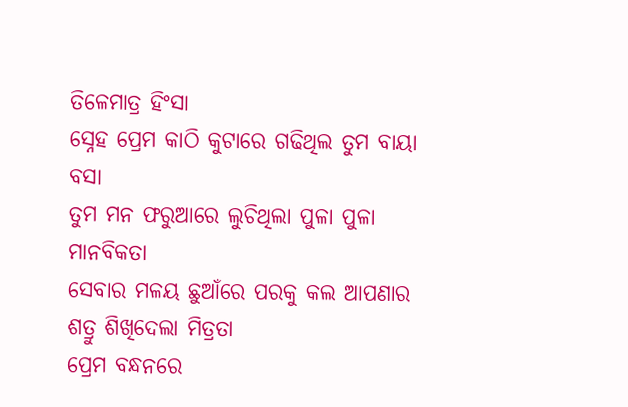ତିଳେମାତ୍ର ହିଂସା
ସ୍ନେହ ପ୍ରେମ କାଠି କୁଟାରେ ଗଢିଥିଲ ତୁମ ବାୟା ବସା
ତୁମ ମନ ଫରୁଆରେ ଲୁଚିଥିଲା ପୁଳା ପୁଳା ମାନବିକତା
ସେବାର ମଳୟ ଛୁଆଁରେ ପରକୁ କଲ ଆପଣାର
ଶତ୍ରୁ ଶିଖିଦେଲା ମିତ୍ରତା
ପ୍ରେମ ବନ୍ଧନରେ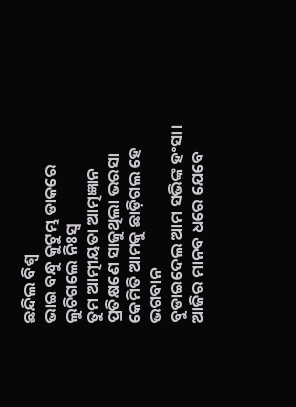ଛନ୍ଦିଲ ବିଶ୍ୱ
ଭାଇ ବନ୍ଧୁ କୁଟୁମ୍ଭ ଡାକରେ ଲୁଚିଗଲେ ନିଃସ୍ୱ
ତୁମ ଆତ୍ମୀୟତା ଆତ୍ମଜ୍ଞାନ ପ୍ରତିକ୍ଷଣେ ସାଜୁଥିଲା ଭରସା
କେମିତି ଆମକୁ ଛାଡ଼ିଗଲ ହେ ଭଗବାନ
ବୁଡାଇଦେଲ ଆମ ସଭିଙ୍କ ହଂସା।
ଆଜିର ମାନବ ଧରେ ଯେବେ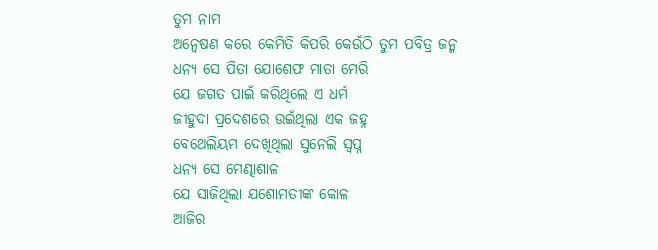ତୁମ ନାମ
ଅନ୍ୱେଷଣ କରେ କେମିତି କିପରି କେଉଁଠି ତୁମ ପବିତ୍ର ଜନ୍ମ
ଧନ୍ୟ ସେ ପିତା ଯୋଶେଫ ମାତା ମେରି
ଯେ ଜଗତ ପାଇଁ କରିଥିଲେ ଏ ଧର୍ମ
ଜୀହୁଦା ପ୍ରଦେଶରେ ଉଇଁଥିଲା ଏକ ଜହ୍ନ
ବେଥେଲିୟମ ଦେଖିଥିଲା ସୁନେଲି ସ୍ବପ୍ନ
ଧନ୍ୟ ସେ ମେଣ୍ଢାଶାଳ
ଯେ ସାଜିଥିଲା ଯଶୋମତୀଙ୍କ କୋଳ
ଆଜିର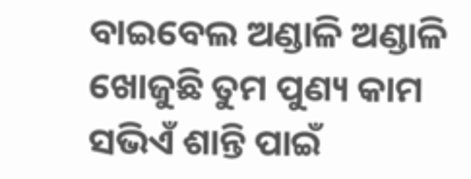ବାଇବେଲ ଅଣ୍ଡାଳି ଅଣ୍ଡାଳି ଖୋଜୁଛି ତୁମ ପୁଣ୍ୟ କାମ
ସଭିଏଁ ଶାନ୍ତି ପାଇଁ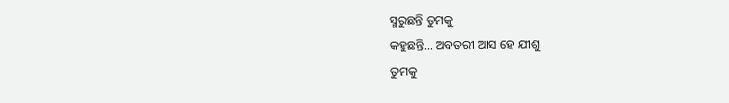ସ୍ମରୁଛନ୍ତି ତୁମକୁ
କହୁଛନ୍ତି… ଅବତରୀ ଆସ ହେ ଯୀଶୁ
ତୁମକୁ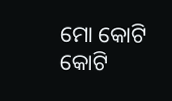ମୋ କୋଟି କୋଟି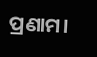ପ୍ରଣାମ।